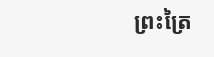ព្រះត្រៃ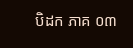បិដក ភាគ ០៣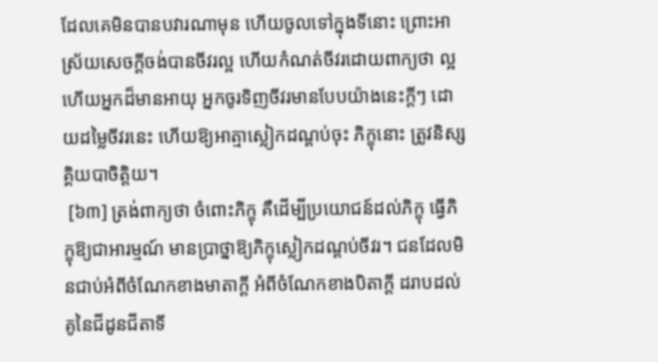ដែលគេមិនបានបវារណាមុន ហើយចូលទៅក្នុងទីនោះ ព្រោះអាស្រ័យសេចក្ដីចង់បានចីវរល្អ ហើយកំណត់ចីវរដោយពាក្យថា ល្អហើយអ្នកដ៏មានអាយុ អ្នកចូរទិញចីវរមានបែបយ៉ាងនេះក្ដីៗ ដោយដម្លៃចីវរនេះ ហើយឱ្យអាត្មាស្លៀកដណ្ដប់ចុះ ភិក្ខុនោះ ត្រូវនិស្សគ្គិយបាចិត្ដិយ។
 [៦៣] ត្រង់ពាក្យថា ចំពោះភិក្ខុ គឺដើម្បីប្រយោជន៍ដល់ភិក្ខុ ធ្វើភិក្ខុឱ្យជាអារម្មណ៍ មានប្រាថ្នាឱ្យភិក្ខុស្លៀកដណ្ដប់ចីវរ។ ជនដែលមិនជាប់អំពីចំណែកខាងមាតាក្ដី អំពីចំណែកខាងបិតាក្ដី ដរាបដល់គូនៃជីដូនជីតាទី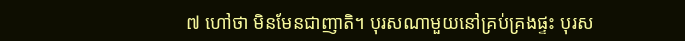៧ ហៅថា មិនមែនជាញាតិ។ បុរសណាមួយនៅគ្រប់គ្រងផ្ទះ បុរស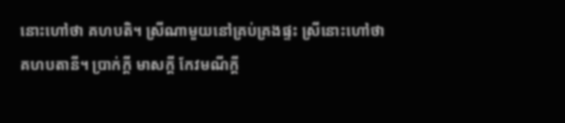នោះហៅថា គហបតិ។ ស្រីណាមួយនៅគ្រប់គ្រងផ្ទះ ស្រីនោះហៅថា គហបតានី។ ប្រាក់ក្ដី មាសក្ដី កែវមណីក្ដី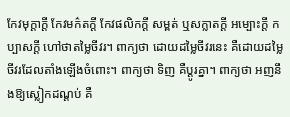កែវមុក្ដាក្ដី កែវមក៌តក្ដី កែវផលិកក្ដី សម្ពត់ ឬសក្លាតក្ដី អម្បោះក្ដី កប្បាសក្ដី ហៅថាតម្លៃចីវរ។ ពាក្យថា ដោយដម្លៃចីវរនេះ គឺដោយដម្លៃចីវរដែលតាំងឡើងចំពោះ។ ពាក្យថា ទិញ គឺប្ដូរគ្នា។ ពាក្យថា អញនឹងឱ្យស្លៀកដណ្ដប់ គឺ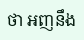ថា អញនឹង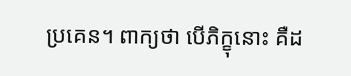ប្រគេន។ ពាក្យថា បើភិក្ខុនោះ គឺដ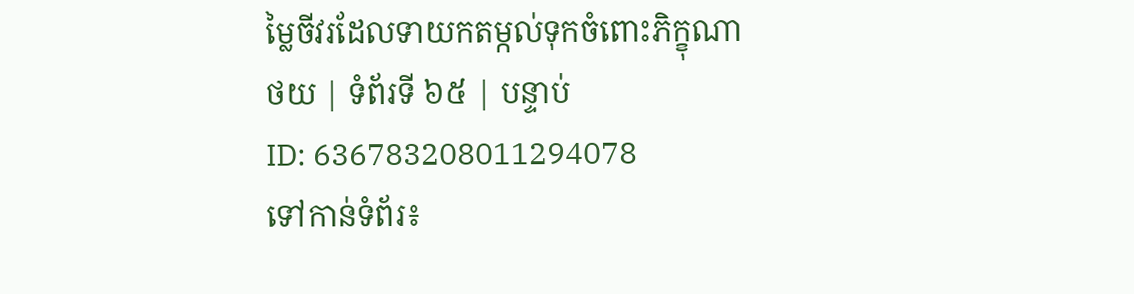ម្លៃចីវរដែលទាយកតម្កល់ទុកចំពោះភិក្ខុណា
ថយ | ទំព័រទី ៦៥ | បន្ទាប់
ID: 636783208011294078
ទៅកាន់ទំព័រ៖